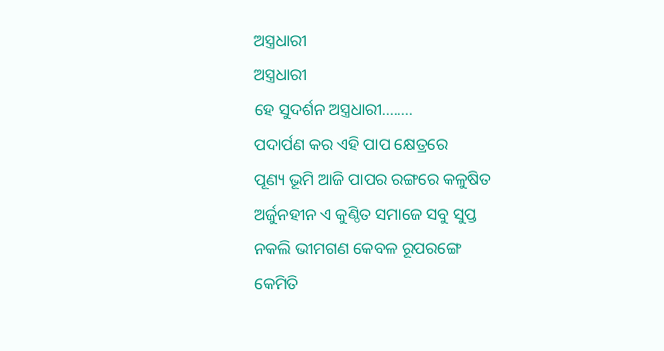ଅସ୍ତ୍ରଧାରୀ
ଅସ୍ତ୍ରଧାରୀ
ହେ ସୁଦର୍ଶନ ଅସ୍ତ୍ରଧାରୀ........
ପଦାର୍ପଣ କର ଏହି ପାପ କ୍ଷେତ୍ରରେ
ପୂଣ୍ୟ ଭୂମି ଆଜି ପାପର ରଙ୍ଗରେ କଳୁଷିତ
ଅର୍ଜୁନହୀନ ଏ କୁଣ୍ଠିତ ସମାଜେ ସବୁ ସୁପ୍ତ
ନକଲି ଭୀମଗଣ କେବଳ ରୂପରଙ୍ଗେ
କେମିତି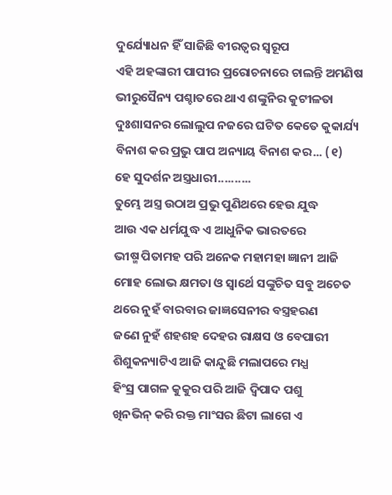ଦୁର୍ଯ୍ୟୋଧନ ହିଁ ସାଜିଛି ବୀରତ୍ୱର ସ୍ୱରୂପ
ଏହି ଅହଙ୍କାରୀ ପାପୀର ପ୍ରରୋଚନାରେ ଚାଲନ୍ତି ଅମଣିଷ
ଭୀରୁସୈନ୍ୟ ପଶ୍ଚାତରେ ଥାଏ ଶଙ୍କୁନିର କୁଟୀଳତା
ଦୁଃଶାସନର ଲୋଲୁପ ନଜରେ ଘଟିତ କେତେ କୁକାର୍ଯ୍ୟ
ବିନାଶ କର ପ୍ରଭୁ ପାପ ଅନ୍ୟାୟ ବିନାଶ କର... (୧)
ହେ ସୁଦର୍ଶନ ଅସ୍ତ୍ରଧାରୀ..........
ତୁମ୍ଭେ ଅସ୍ତ୍ର ଉଠାଅ ପ୍ରଭୁ ପୁଣିଥରେ ହେଉ ଯୁଦ୍ଧ
ଆଉ ଏକ ଧର୍ମଯୁଦ୍ଧ ଏ ଆଧୁନିକ ଭାରତରେ
ଭୀଷ୍ମ ପିତାମହ ପରି ଅନେକ ମହାମହା ଜ୍ଞାନୀ ଆଜି
ମୋହ ଲୋଭ କ୍ଷମତା ଓ ସ୍ୱାର୍ଥେ ସଙ୍କୁଚିତ ସବୁ ଅଚେତ
ଥରେ ନୁହଁ ବାରବାର ଜାଜ୍ଞସେନୀର ବସ୍ତ୍ରହରଣ
ଜଣେ ନୁହଁ ଶହଶହ ଦେହର ରାକ୍ଷସ ଓ ବେପାରୀ
ଶିଶୁକନ୍ୟାଟିଏ ଆଜି କାନ୍ଦୁଛି ମଲାପରେ ମଧ୍ଯ
ହିଂସ୍ର ପାଗଳ କୁକୁର ପରି ଆଜି ଦ୍ୱିପାଦ ପଶୁ
ଖିନଭିନ୍ କରି ରକ୍ତ ମାଂସର ଛିଟା ଲାଗେ ଏ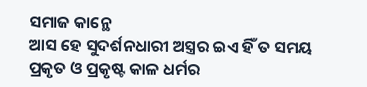ସମାଜ କାନ୍ଥେ
ଆସ ହେ ସୁଦର୍ଶନଧାରୀ ଅସ୍ତ୍ରର ଇଏ ହିଁ ତ ସମୟ
ପ୍ରକୃତ ଓ ପ୍ରକୃଷ୍ଟ କାଳ ଧର୍ମର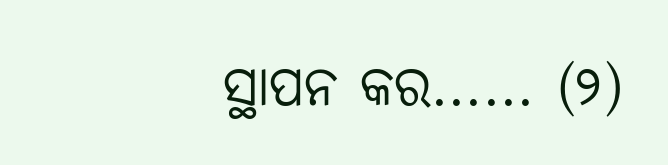ସ୍ଥାପନ କର...... (୨)